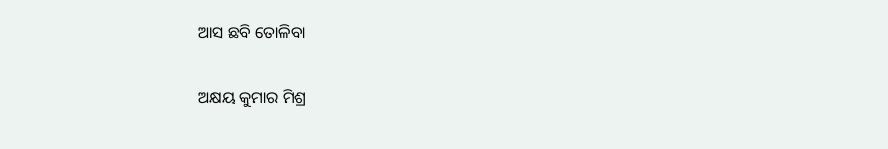ଆସ ଛବି ତୋଳିବା

ଅକ୍ଷୟ କୁମାର ମିଶ୍ର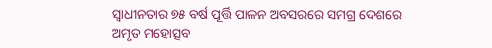ସ୍ୱାଧୀନତାର ୭୫ ବର୍ଷ ପୂର୍ତ୍ତି ପାଳନ ଅବସରରେ ସମଗ୍ର ଦେଶରେ ଅମୃତ ମହୋତ୍ସବ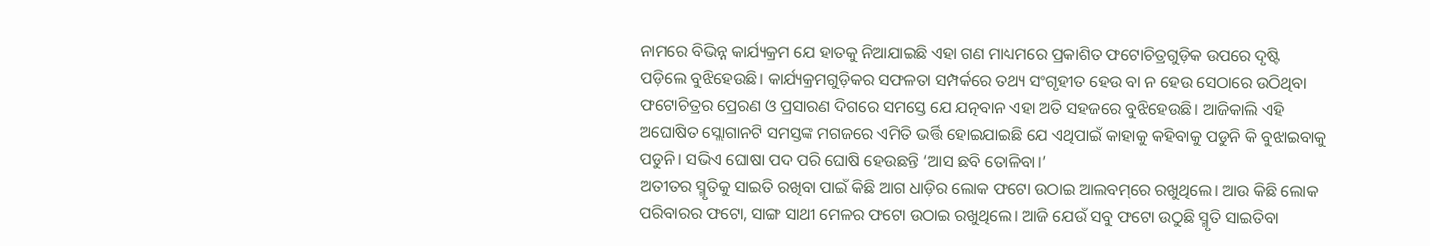ନାମରେ ବିଭିନ୍ନ କାର୍ଯ୍ୟକ୍ରମ ଯେ ହାତକୁ ନିଆଯାଇଛି ଏହା ଗଣ ମାଧ୍ୟମରେ ପ୍ରକାଶିତ ଫଟୋଚିତ୍ରଗୁଡ଼ିକ ଉପରେ ଦୃଷ୍ଟି ପଡ଼ିଲେ ବୁଝିହେଉଛି। କାର୍ଯ୍ୟକ୍ରମଗୁଡ଼ିକର ସଫଳତା ସମ୍ପର୍କରେ ତଥ୍ୟ ସଂଗୃହୀତ ହେଉ ବା ନ ହେଉ ସେଠାରେ ଉଠିଥିବା ଫଟୋଚିତ୍ରର ପ୍ରେରଣ ଓ ପ୍ରସାରଣ ଦିଗରେ ସମସ୍ତେ ଯେ ଯତ୍ନବାନ ଏହା ଅତି ସହଜରେ ବୁଝିହେଉଛି। ଆଜିକାଲି ଏହି ଅଘୋଷିତ ସ୍ଲୋଗାନଟି ସମସ୍ତଙ୍କ ମଗଜରେ ଏମିତି ଭର୍ତ୍ତି ହୋଇଯାଇଛି ଯେ ଏଥିପାଇଁ କାହାକୁ କହିବାକୁ ପଡୁନି କି ବୁଝାଇବାକୁ ପଡୁନି। ସଭିଏ ଘୋଷା ପଦ ପରି ଘୋଷି ହେଉଛନ୍ତି ‘ଆସ ଛବି ତୋଳିବା।’
ଅତୀତର ସ୍ମୃତିକୁ ସାଇତି ରଖିବା ପାଇଁ କିଛି ଆଗ ଧାଡ଼ିର ଲୋକ ଫଟୋ ଉଠାଇ ଆଲବମ୍‌ରେ ରଖୁଥିଲେ। ଆଉ କିଛି ଲୋକ ପରିବାରର ଫଟୋ, ସାଙ୍ଗ ସାଥୀ ମେଳର ଫଟୋ ଉଠାଇ ରଖୁଥିଲେ। ଆଜି ଯେଉଁ ସବୁ ଫଟୋ ଉଠୁଛି ସ୍ମୃତି ସାଇତିବା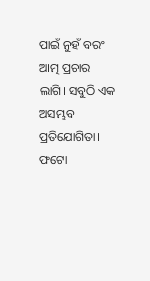ପାଇଁ ନୁହଁ ବରଂ ଆତ୍ମ ପ୍ରଚାର ଲାଗି। ସବୁଠି ଏକ ଅସମ୍ଭବ ପ୍ରତିଯୋଗିତା। ଫଟୋ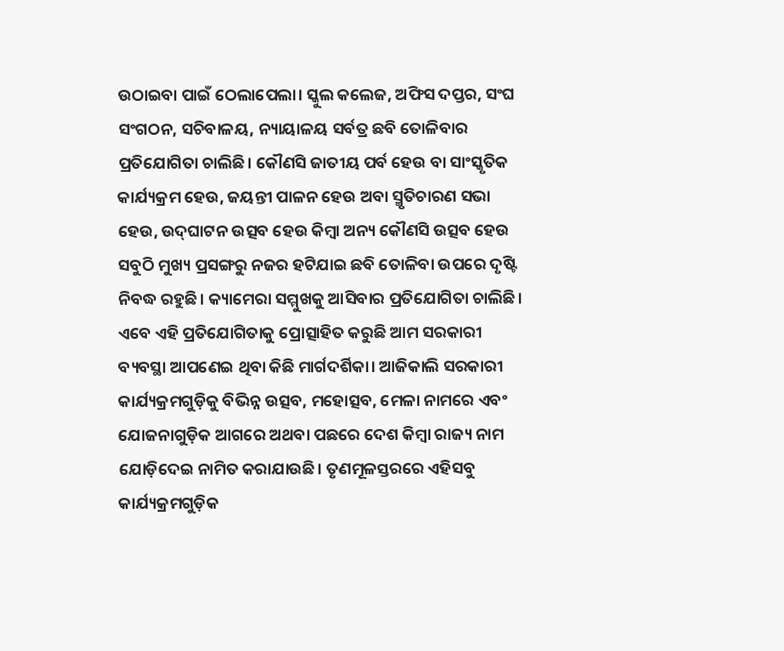ଉଠାଇବା ପାଇଁ ଠେଲାପେଲା। ସ୍କୁଲ କଲେଜ, ଅଫିସ ଦପ୍ତର, ସଂଘ ସଂଗଠନ, ସଚିବାଳୟ, ନ୍ୟାୟାଳୟ ସର୍ବତ୍ର ଛବି ତୋଳିବାର ପ୍ରତିଯୋଗିତା ଚାଲିଛି। କୌଣସି ଜାତୀୟ ପର୍ବ ହେଉ ବା ସାଂସ୍କୃତିକ କାର୍ଯ୍ୟକ୍ରମ ହେଉ, ଜୟନ୍ତୀ ପାଳନ ହେଉ ଅବା ସ୍ମୃତିଚାରଣ ସଭା ହେଉ, ଉଦ୍‌ଘାଟନ ଉତ୍ସବ ହେଉ କିମ୍ବା ଅନ୍ୟ କୌଣସି ଉତ୍ସବ ହେଉ ସବୁଠି ମୁଖ୍ୟ ପ୍ରସଙ୍ଗରୁ ନଜର ହଟିଯାଇ ଛବି ତୋଳିବା ଉପରେ ଦୃଷ୍ଟି ନିବଦ୍ଧ ରହୁଛି। କ୍ୟାମେରା ସମ୍ମୁଖକୁ ଆସିବାର ପ୍ରତିଯୋଗିତା ଚାଲିଛି।
ଏବେ ଏହି ପ୍ରତିଯୋଗିତାକୁ ପ୍ରୋତ୍ସାହିତ କରୁଛି ଆମ ସରକାରୀ ବ୍ୟବସ୍ଥା ଆପଣେଇ ଥିବା କିଛି ମାର୍ଗଦର୍ଶିକା। ଆଜିକାଲି ସରକାରୀ କାର୍ଯ୍ୟକ୍ରମଗୁଡ଼ିକୁ ବିଭିନ୍ନ ଉତ୍ସବ, ମହୋତ୍ସବ, ମେଳା ନାମରେ ଏବଂ ଯୋଜନାଗୁଡ଼ିକ ଆଗରେ ଅଥବା ପଛରେ ଦେଶ କିମ୍ବା ରାଜ୍ୟ ନାମ ଯୋଡ଼ିଦେଇ ନାମିତ କରାଯାଉଛି। ତୃଣମୂଳସ୍ତରରେ ଏହିସବୁ କାର୍ଯ୍ୟକ୍ରମଗୁଡ଼ିକ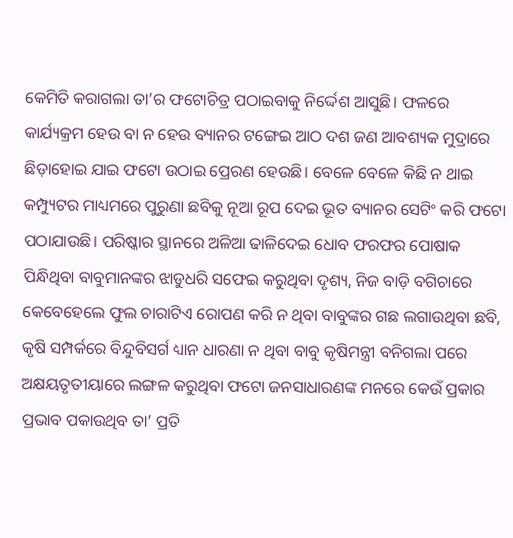କେମିତି କରାଗଲା ତା’ର ଫଟୋଚିତ୍ର ପଠାଇବାକୁ ନିର୍ଦ୍ଦେଶ ଆସୁଛି। ଫଳରେ କାର୍ଯ୍ୟକ୍ରମ ହେଉ ବା ନ ହେଉ ବ୍ୟାନର ଟଙ୍ଗେଇ ଆଠ ଦଶ ଜଣ ଆବଶ୍ୟକ ମୁଦ୍ରାରେ ଛିଡ଼ାହୋଇ ଯାଇ ଫଟୋ ଉଠାଇ ପ୍ରେରଣ ହେଉଛି। ବେଳେ ବେଳେ କିଛି ନ ଥାଇ କମ୍ପ୍ୟୁଟର ମାଧ୍ୟମରେ ପୁରୁଣା ଛବିକୁ ନୂଆ ରୂପ ଦେଇ ଭୂତ ବ୍ୟାନର ସେଟିଂ କରି ଫଟୋ ପଠାଯାଉଛି। ପରିଷ୍କାର ସ୍ଥାନରେ ଅଳିଆ ଢାଳିଦେଇ ଧୋବ ଫରଫର ପୋଷାକ ପିନ୍ଧିଥିବା ବାବୁମାନଙ୍କର ଝାଡୁଧରି ସଫେଇ କରୁଥିବା ଦୃଶ୍ୟ, ନିଜ ବାଡ଼ି ବଗିଚାରେ କେବେହେଲେ ଫୁଲ ଚାରାଟିଏ ରୋପଣ କରି ନ ଥିବା ବାବୁଙ୍କର ଗଛ ଲଗାଉଥିବା ଛବି, କୃଷି ସମ୍ପର୍କରେ ବିନ୍ଦୁବିସର୍ଗ ଧ୍ୟାନ ଧାରଣା ନ ଥିବା ବାବୁ କୃଷିମନ୍ତ୍ରୀ ବନିଗଲା ପରେ ଅକ୍ଷୟତୃତୀୟାରେ ଲଙ୍ଗଳ କରୁଥିବା ଫଟୋ ଜନସାଧାରଣଙ୍କ ମନରେ କେଉଁ ପ୍ରକାର ପ୍ରଭାବ ପକାଉଥିବ ତା’ ପ୍ରତି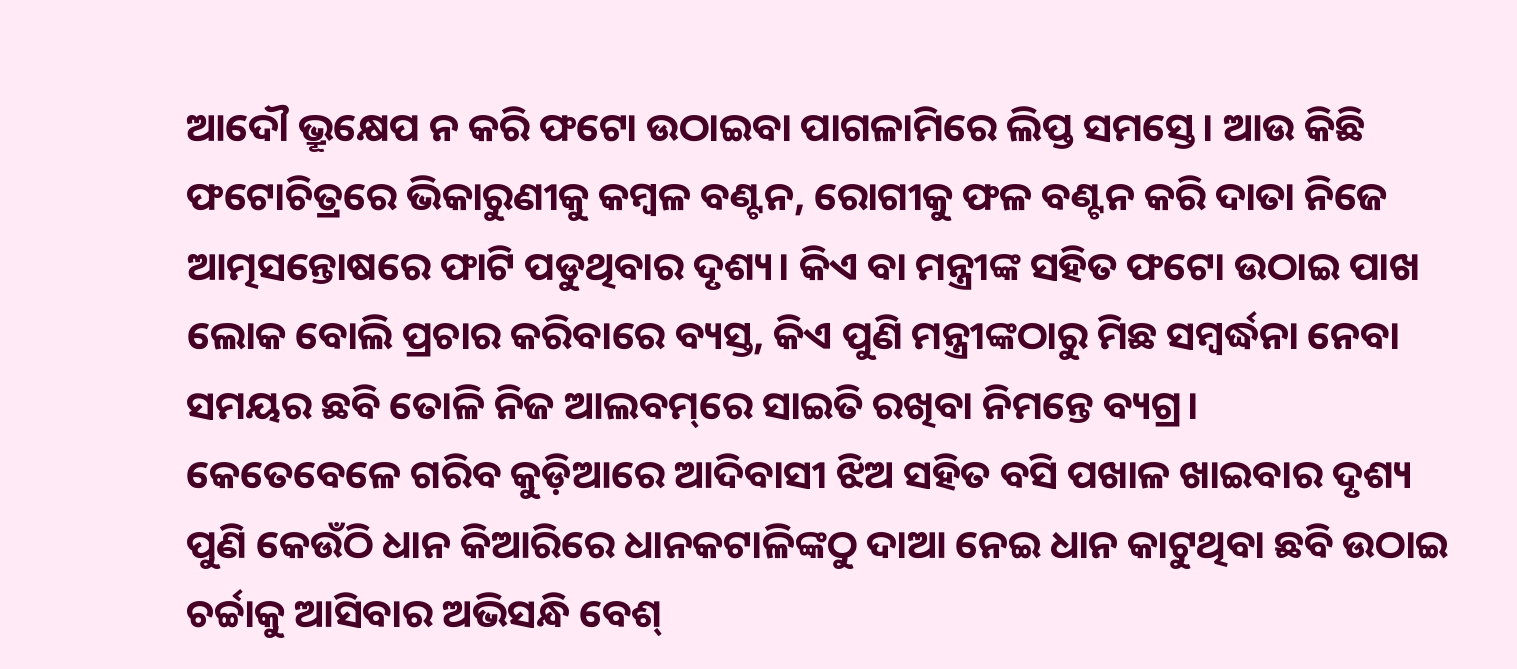ଆଦୌ ଭ୍ରୂକ୍ଷେପ ନ କରି ଫଟୋ ଉଠାଇବା ପାଗଳାମିରେ ଲିପ୍ତ ସମସ୍ତେ। ଆଉ କିଛି ଫଟୋଚିତ୍ରରେ ଭିକାରୁଣୀକୁ କମ୍ବଳ ବଣ୍ଟନ, ରୋଗୀକୁ ଫଳ ବଣ୍ଟନ କରି ଦାତା ନିଜେ ଆତ୍ମସନ୍ତୋଷରେ ଫାଟି ପଡୁଥିବାର ଦୃଶ୍ୟ। କିଏ ବା ମନ୍ତ୍ରୀଙ୍କ ସହିତ ଫଟୋ ଉଠାଇ ପାଖ ଲୋକ ବୋଲି ପ୍ରଚାର କରିବାରେ ବ୍ୟସ୍ତ, କିଏ ପୁଣି ମନ୍ତ୍ରୀଙ୍କଠାରୁ ମିଛ ସମ୍ବର୍ଦ୍ଧନା ନେବା ସମୟର ଛବି ତୋଳି ନିଜ ଆଲବମ୍‌ରେ ସାଇତି ରଖିବା ନିମନ୍ତେ ବ୍ୟଗ୍ର।
କେତେବେଳେ ଗରିବ କୁଡ଼ିଆରେ ଆଦିବାସୀ ଝିଅ ସହିତ ବସି ପଖାଳ ଖାଇବାର ଦୃଶ୍ୟ ପୁଣି କେଉଁଠି ଧାନ କିଆରିରେ ଧାନକଟାଳିଙ୍କଠୁ ଦାଆ ନେଇ ଧାନ କାଟୁଥିବା ଛବି ଉଠାଇ ଚର୍ଚ୍ଚାକୁ ଆସିବାର ଅଭିସନ୍ଧି ବେଶ୍‌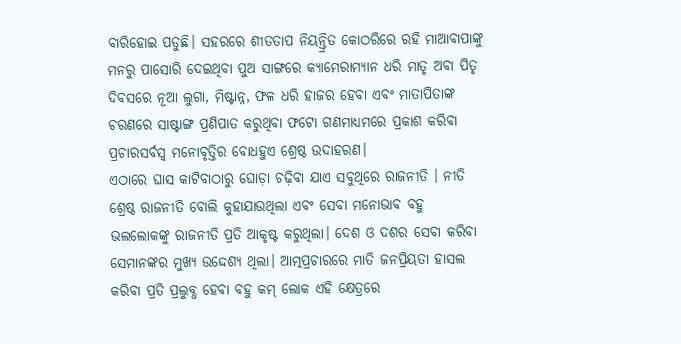ବାରିହୋଇ ପଡୁଛି। ସହରରେ ଶୀତତାପ ନିୟନ୍ତ୍ରିତ କୋଠରିରେ ରହି ମାଆବାପାଙ୍କୁ ମନରୁ ପାସୋରି ଦେଇଥିବା ପୁଅ ସାଙ୍ଗରେ କ୍ୟାମେରାମ୍ୟାନ ଧରି ମାତୃ ଅବା ପିତୃ ଦିବସରେ ନୂଆ ଲୁଗା, ମିଷ୍ଟାନ୍ନ, ଫଳ ଧରି ହାଜର ହେବା ଏବଂ ମାତାପିତାଙ୍କ ଚରଣରେ ସାଷ୍ଟାଙ୍ଗ ପ୍ରଣିପାତ କରୁଥିବା ଫଟୋ ଗଣମାଧ୍ୟମରେ ପ୍ରକାଶ କରିବା ପ୍ରଚାରସର୍ବସ୍ବ ମନୋବୃତ୍ତିର ବୋଧହୁଏ ଶ୍ରେଷ୍ଠ ଉଦାହରଣ।
ଏଠାରେ ଘାସ କାଟିବାଠାରୁ ଘୋଡ଼ା ଚଢ଼ିବା ଯାଏ ସବୁଥିରେ ରାଜନୀତି । ନୀତି ଶ୍ରେଷ୍ଠ ରାଜନୀତି ବୋଲି କୁହାଯାଉଥିଲା ଏବଂ ସେବା ମନୋଭାବ ବହୁ ଭଲଲୋକଙ୍କୁ ରାଜନୀତି ପ୍ରତି ଆକୃଷ୍ଟ କରୁଥିଲା। ଦେଶ ଓ ଦଶର ସେବା କରିବା ସେମାନଙ୍କର ମୁଖ୍ୟ ଉଦ୍ଦେଶ୍ୟ ଥିଲା। ଆତ୍ମପ୍ରଚାରରେ ମାତି ଜନପ୍ରିୟତା ହାସଲ କରିବା ପ୍ରତି ପ୍ରଲୁବ୍ଧ ହେବା ବହୁ କମ୍‌ ଲୋକ ଏହି କ୍ଷେତ୍ରରେ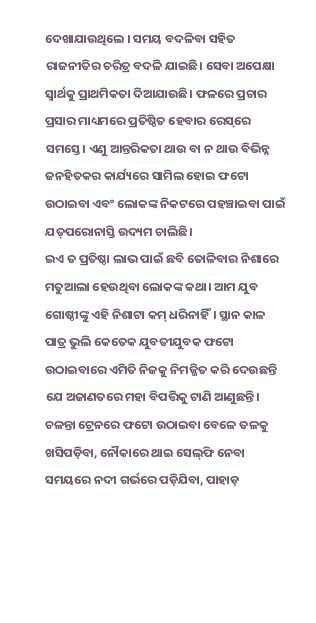ଦେଖାଯାଉଥିଲେ । ସମୟ ବଦଳିବା ସହିତ ରାଜନୀତିର ଚରିତ୍ର ବଦଳି ଯାଇଛି। ସେବା ଅପେକ୍ଷା ସ୍ବାର୍ଥକୁ ପ୍ରାଥମିକତା ଦିଆଯାଉଛି। ଫଳରେ ପ୍ରଚାର ପ୍ରସାର ମାଧ୍ୟମରେ ପ୍ରତିଷ୍ଠିତ ହେବାର ରେସ୍‌ରେ ସମସ୍ତେ। ଏଣୁ ଆନ୍ତରିକତା ଥାଉ ବା ନ ଥାଉ ବିଭିନ୍ନ ଜନହିତକର କାର୍ଯ୍ୟରେ ସାମିଲ ହୋଇ ଫଟୋ ଉଠାଇବା ଏବଂ ଲୋକଙ୍କ ନିକଟରେ ପହଞ୍ଚାଇବା ପାଇଁ ଯତ୍‌ପରୋନାସ୍ତି ଉଦ୍ୟମ ଚାଲିଛି।
ଇଏ ତ ପ୍ରତିଷ୍ଠା ଲାଭ ପାଇଁ ଛବି ତୋଳିବାର ନିଶାରେ ମତୁଆଲା ହେଉଥିବା ଲୋକଙ୍କ କଥା। ଆମ ଯୁବ ଗୋଷ୍ଠୀଙ୍କୁ ଏହି ନିଶାଟା କମ୍‌ ଧରିନାହିଁ। ସ୍ଥାନ କାଳ ପାତ୍ର ଭୁଲି କେତେକ ଯୁବତୀଯୁବକ ଫଟୋ ଉଠାଇବାରେ ଏମିତି ନିଜକୁ ନିମଜ୍ଜିତ କରି ଦେଉଛନ୍ତି ଯେ ଅଜାଣତରେ ମହା ବିପତ୍ତିକୁ ଟାଣି ଆଣୁଛନ୍ତି। ଚଳନ୍ତା ଟ୍ରେନରେ ଫଟୋ ଉଠାଇବା ବେଳେ ତଳକୁ ଖସିପଡ଼ିବା, ନୌକାରେ ଥାଇ ସେଲ୍‌ଫି ନେବା ସମୟରେ ନଦୀ ଗର୍ଭରେ ପଡ଼ିଯିବା, ପାହାଡ଼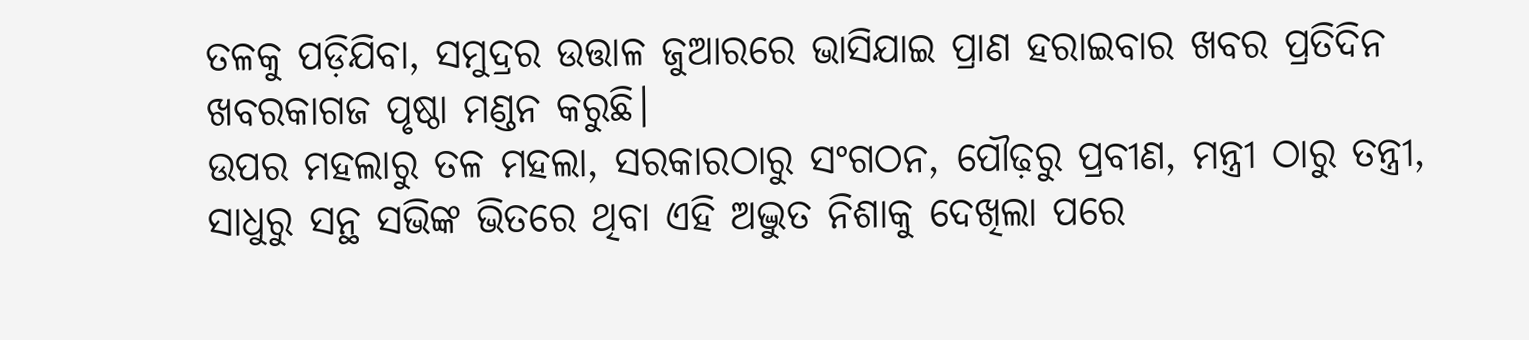ତଳକୁ ପଡ଼ିଯିବା, ସମୁଦ୍ରର ଉତ୍ତାଳ ଜୁଆରରେ ଭାସିଯାଇ ପ୍ରାଣ ହରାଇବାର ଖବର ପ୍ରତିଦିନ ଖବରକାଗଜ ପୃଷ୍ଠା ମଣ୍ଡନ କରୁଛି।
ଉପର ମହଲାରୁ ତଳ ମହଲା, ସରକାରଠାରୁ ସଂଗଠନ, ପୌଢ଼ରୁ ପ୍ରବୀଣ, ମନ୍ତ୍ରୀ ଠାରୁ ତନ୍ତ୍ରୀ, ସାଧୁରୁ ସନ୍ଥ ସଭିଙ୍କ ଭିତରେ ଥିବା ଏହି ଅଦ୍ଭୁତ ନିଶାକୁ ଦେଖିଲା ପରେ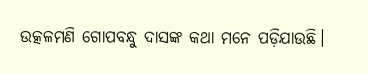ଉତ୍କଳମଣି ଗୋପବନ୍ଧୁ ଦାସଙ୍କ କଥା ମନେ ପଡ଼ିଯାଉଛି।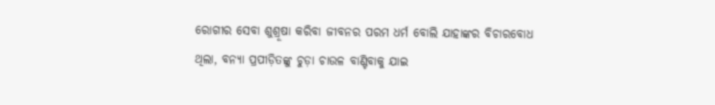ରୋଗୀର ସେବା ଶୁଶ୍ରୂଷା କରିବା ଜୀବନର ପରମ ଧର୍ମ ବୋଲି ଯାହାଙ୍କର ବିଚାରବୋଧ ଥିଲା, ବନ୍ୟା ପ୍ରପୀଡ଼ିତଙ୍କୁ ଚୁଡ଼ା ଚାଉଳ ବାଣ୍ଟିବାକୁ ଯାଇ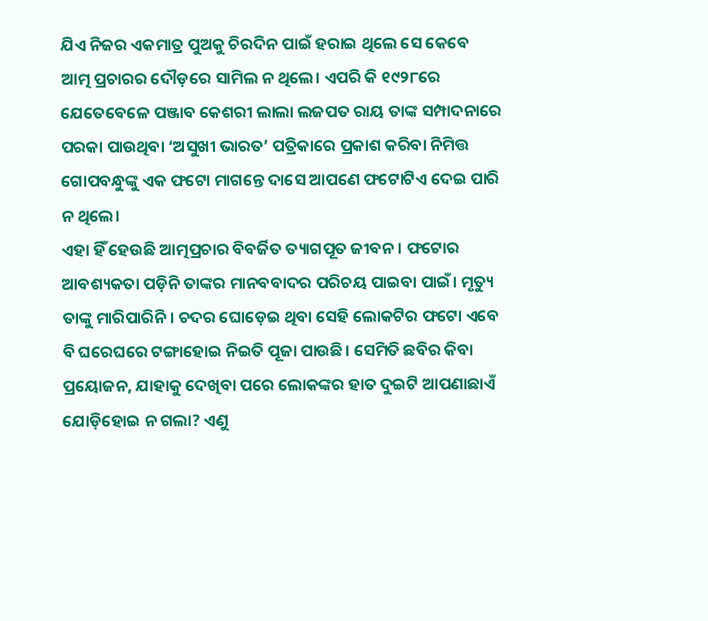ଯିଏ ନିଜର ଏକମାତ୍ର ପୁଅକୁ ଚିରଦିନ ପାଇଁ ହରାଇ ଥିଲେ ସେ କେବେ ଆତ୍ମ ପ୍ରଚାରର ଦୌଡ଼ରେ ସାମିଲ ନ ଥିଲେ। ଏପରି କି ୧୯୨୮ରେ ଯେତେବେଳେ ପଞ୍ଜାବ କେଶରୀ ଲାଲା ଲଜପତ ରାୟ ତାଙ୍କ ସମ୍ପାଦନାରେ ପରକା ପାଉଥିବା ‘ଅସୁଖୀ ଭାରତ’ ପତ୍ରିକାରେ ପ୍ରକାଶ କରିବା ନିମିତ୍ତ ଗୋପବନ୍ଧୁଙ୍କୁ ଏକ ଫଟୋ ମାଗନ୍ତେ ଦାସେ ଆପଣେ ଫଟୋଟିଏ ଦେଇ ପାରି ନ ଥିଲେ।
ଏହା ହିଁ ହେଉଛି ଆତ୍ମପ୍ରଚାର ବିବର୍ଜିତ ତ୍ୟାଗପୂତ ଜୀବନ। ଫଟୋର ଆବଶ୍ୟକତା ପଡ଼ିନି ତାଙ୍କର ମାନବବାଦର ପରିଚୟ ପାଇବା ପାଇଁ। ମୃତ୍ୟୁ ତାଙ୍କୁ ମାରିପାରିନି। ଚଦର ଘୋଡ଼େଇ ଥିବା ସେହି ଲୋକଟିର ଫଟୋ ଏବେ ବି ଘରେଘରେ ଟଙ୍ଗାହୋଇ ନିଇତି ପୂଜା ପାଉଛି। ସେମିତି ଛବିର କିବା ପ୍ରୟୋଜନ, ଯାହାକୁ ଦେଖିବା ପରେ ଲୋକଙ୍କର ହାତ ଦୁଇଟି ଆପଣାଛାଏଁ ଯୋଡ଼ିହୋଇ ନ ଗଲା? ଏଣୁ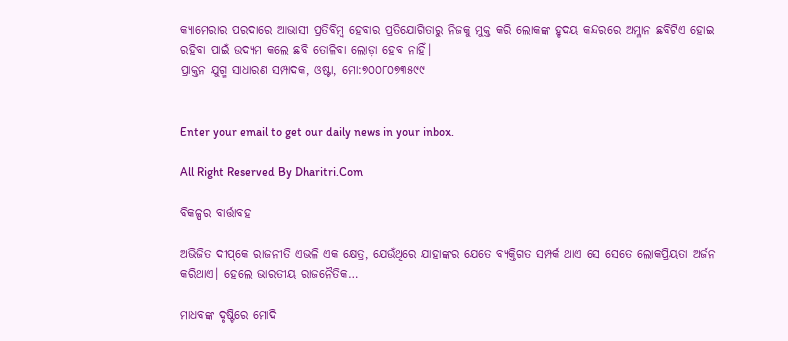କ୍ୟାମେରାର ପରଦାରେ ଆଭାସୀ ପ୍ରତିବିମ୍ବ ହେବାର ପ୍ରତିଯୋଗିତାରୁ ନିଜକୁ ମୁକ୍ତ କରି ଲୋକଙ୍କ ହୃଦୟ କନ୍ଦରରେ ଅମ୍ଳାନ ଛବିଟିଏ ହୋଇ ରହିବା ପାଇଁ ଉଦ୍ୟମ କଲେ ଛବି ତୋଳିବା ଲୋଡ଼ା ହେବ ନାହିଁ।
ପ୍ରାକ୍ତନ ଯୁଗ୍ମ ସାଧାରଣ ସମ୍ପାଦକ, ଓଷ୍ଟା, ମୋ:୭୦୦୮୦୭୩୫୯୯


Enter your email to get our daily news in your inbox.

All Right Reserved By Dharitri.Com

ବିକଳ୍ପର ବାର୍ତ୍ତାବହ

ଅଭିଜିତ ଦୀପ୍‌କେ ରାଜନୀତି ଏଭଳି ଏକ କ୍ଷେତ୍ର, ଯେଉଁଥିରେ ଯାହାଙ୍କର ଯେତେ ବ୍ୟକ୍ତିଗତ ସମ୍ପର୍କ ଥାଏ ସେ ସେତେ ଲୋକପ୍ରିୟତା ଅର୍ଜନ କରିଥାଏ। ହେଲେ ଭାରତୀୟ ରାଜନୈତିକ…

ମାଧବଙ୍କ ଦୃଷ୍ଟିରେ ମୋଦି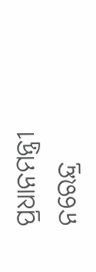ପ୍ରଧାନମନ୍ତ୍ରୀ ନରେନ୍ଦ୍ର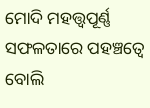ମୋଦି ମହତ୍ତ୍ୱପୂର୍ଣ୍ଣ ସଫଳତାରେ ପହଞ୍ଚତ୍ୱେ ବୋଲି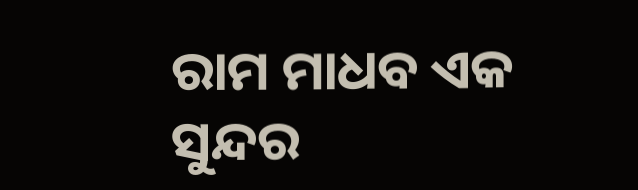ରାମ ମାଧବ ଏକ ସୁନ୍ଦର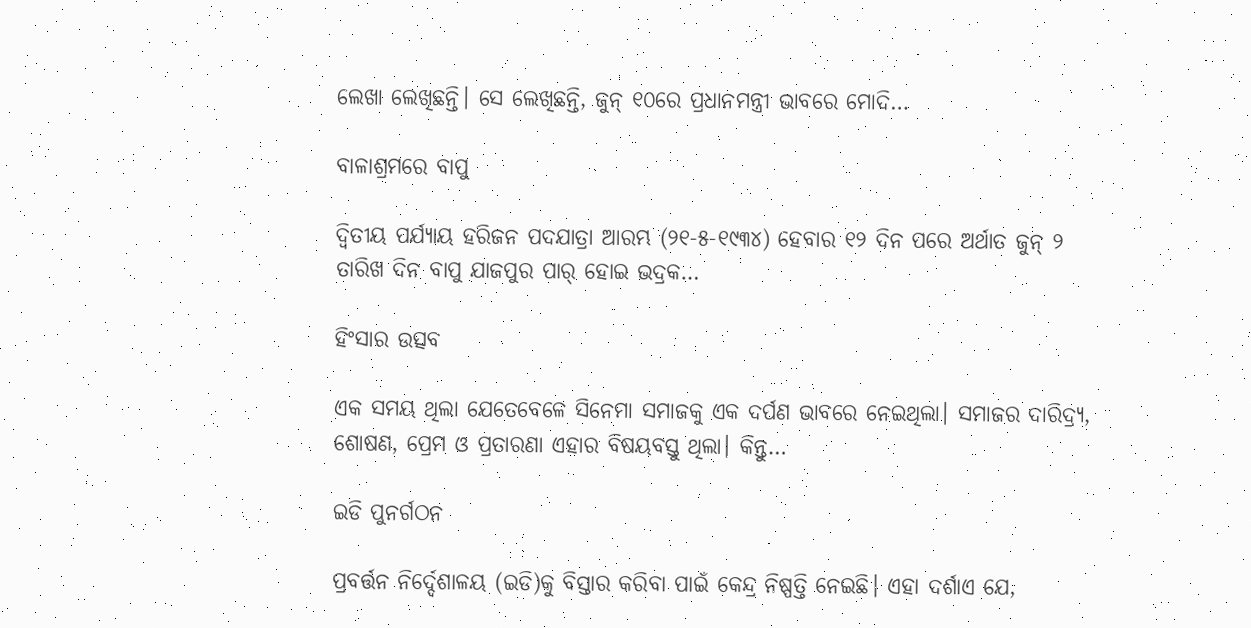ଲେଖା ଲେଖିଛନ୍ତି। ସେ ଲେଖିଛନ୍ତି, ଜୁନ୍‌ ୧୦ରେ ପ୍ରଧାନମନ୍ତ୍ରୀ ଭାବରେ ମୋଦି…

ବାଳାଶ୍ରମରେ ବାପୁ

ଦ୍ବିତୀୟ ପର୍ଯ୍ୟାୟ ହରିଜନ ପଦଯାତ୍ରା ଆରମ୍ଭ (୨୧-୫-୧୯୩୪) ହେବାର ୧୨ ଦିନ ପରେ ଅର୍ଥାତ ଜୁନ୍‌ ୨ ତାରିଖ ଦିନ ବାପୁ ଯାଜପୁର ପାର୍‌ ହୋଇ ଭଦ୍ରକ…

ହିଂସାର ଉତ୍ସବ

ଏକ ସମୟ ଥିଲା ଯେତେବେଳେ ସିନେମା ସମାଜକୁ ଏକ ଦର୍ପଣ ଭାବରେ ନେଇଥିଲା। ସମାଜର ଦାରିଦ୍ର୍ୟ, ଶୋଷଣ, ପ୍ରେମ ଓ ପ୍ରତାରଣା ଏହାର ବିଷୟବସ୍ତୁ ଥିଲା। କିନ୍ତୁ…

ଇଡି ପୁନର୍ଗଠନ

ପ୍ରବର୍ତ୍ତନ ନିର୍ଦ୍ଦେଶାଳୟ (ଇଡି)କୁ ବିସ୍ତାର କରିବା ପାଇଁ କେନ୍ଦ୍ର ନିଷ୍ପତ୍ତି ନେଇଛି। ଏହା ଦର୍ଶାଏ ଯେ,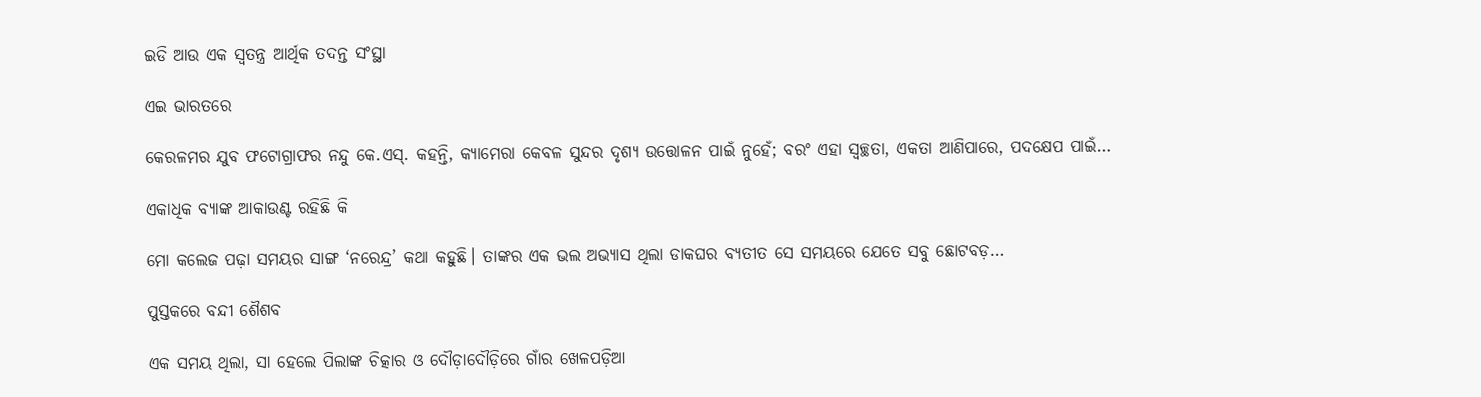ଇଡି ଆଉ ଏକ ସ୍ବତନ୍ତ୍ର ଆର୍ଥିକ ତଦନ୍ତ ସଂସ୍ଥା

ଏଇ ଭାରତରେ

କେରଳମର ଯୁବ ଫଟୋଗ୍ରାଫର ନନ୍ଦୁ କେ.ଏସ୍‌. କହନ୍ତି, କ୍ୟାମେରା କେବଳ ସୁନ୍ଦର ଦୃଶ୍ୟ ଉତ୍ତୋଳନ ପାଇଁ ନୁହେଁ; ବରଂ ଏହା ସ୍ବଚ୍ଛତା, ଏକତା ଆଣିପାରେ, ପଦକ୍ଷେପ ପାଇଁ…

ଏକାଧିକ ବ୍ୟାଙ୍କ ଆକାଉଣ୍ଟ ରହିଛି କି

ମୋ କଲେଜ ପଢ଼ା ସମୟର ସାଙ୍ଗ ‘ନରେନ୍ଦ୍ର’ କଥା କହୁଛି। ତାଙ୍କର ଏକ ଭଲ ଅଭ୍ୟାସ ଥିଲା ଡାକଘର ବ୍ୟତୀତ ସେ ସମୟରେ ଯେତେ ସବୁ ଛୋଟବଡ଼…

ପୁସ୍ତକରେ ବନ୍ଦୀ ଶୈଶବ

ଏକ ସମୟ ଥିଲା, ସା ହେଲେ ପିଲାଙ୍କ ଚିତ୍କାର ଓ ଦୌଡ଼ାଦୌଡ଼ିରେ ଗାଁର ଖେଳପଡ଼ିଆ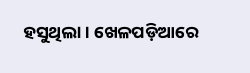ହସୁଥିଲା। ଖେଳପଡ଼ିଆରେ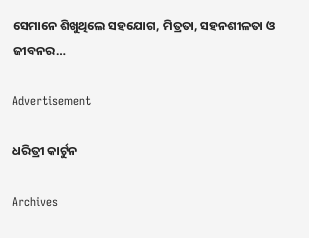ସେମାନେ ଶିଖୁଥିଲେ ସହଯୋଗ, ମିତ୍ରତା, ସହନଶୀଳତା ଓ ଜୀବନର…

Advertisement

ଧରିତ୍ରୀ କାର୍ଟୁନ

Archives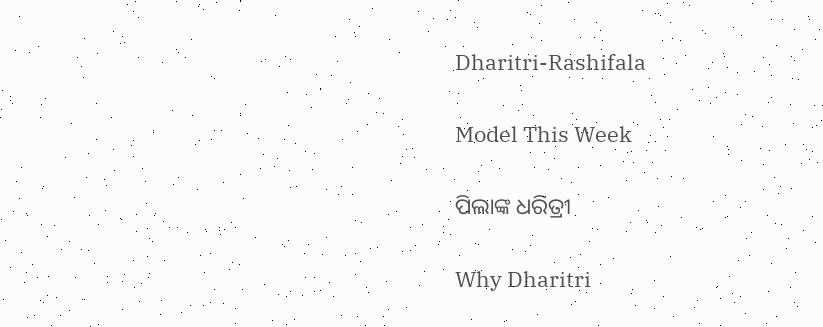Dharitri-Rashifala

Model This Week

ପିଲାଙ୍କ ଧରିତ୍ରୀ

Why Dharitri